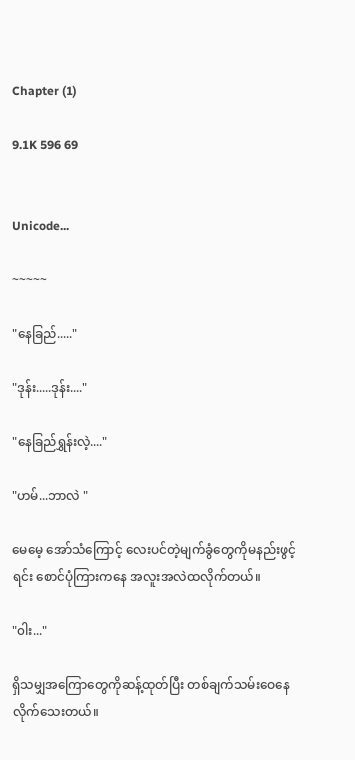Chapter (1)

9.1K 596 69


Unicode...

~~~~~

"နေခြည်....."

"ဒုန်း.....ဒုန်း...."

"နေခြည်ရွှန်းလဲ့...."

"ဟမ်...ဘာလဲ "

မေမေ့ အော်သံကြောင့် လေးပင်တဲ့မျက်ခွံတွေကိုမနည်းဖွင့်ရင်း စောင်ပုံကြားကနေ အလူးအလဲထလိုက်တယ်။

"၀ါး..."

ရှိသမျှအကြောတွေကိုဆန့်ထုတ်ပြီး တစ်ချက်သမ်းဝေနေလိုက်သေးတယ်။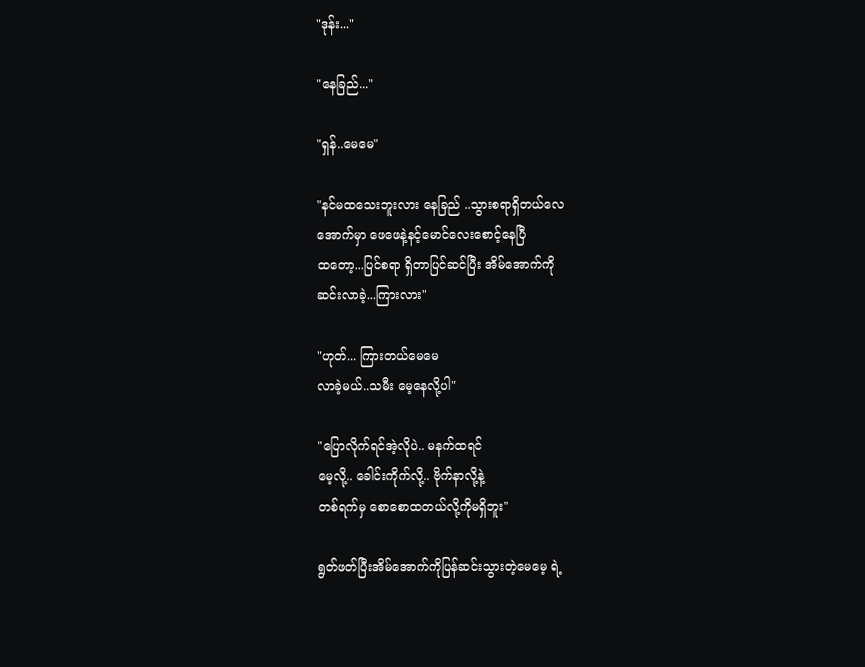"ဒုန်း..."

"နေခြည်..."

"ရှန်..မေမေ"

"နင်မထသေးဘူးလား နေခြည် ..သွားစရာရှိတယ်လေ
အောက်မှာ ဖေဖေနဲ့နင့်မောင်လေးစောင့်နေပြီ
ထတော့...ပြင်စရာ ရှိတာပြင်ဆင်ပြီး အိမ်အောက်ကို
ဆင်းလာခဲ့...ကြားလား"

"ဟုတ်... ကြားတယ်မေမေ
လာခဲ့မယ်..သမီး မေ့နေလို့ပါ"

"ပြောလိုက်ရင်အဲ့လိုပဲ.. မနက်ထရင်
မေ့လို့.. ခေါင်းကိုက်လို့.. ဗိုက်နာလို့နဲ့
တစ်ရက်မှ စောစောထတယ်လို့ကိုမရှိဘူး"

ရွတ်ဖတ်ပြီးအိမ်အောက်ကိုပြန်ဆင်းသွားတဲ့မေမေ့ ရဲ့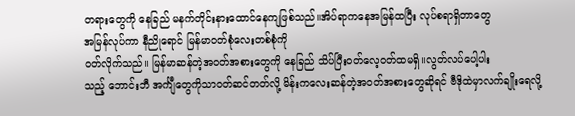တရားတွေကို နေခြည် မနက်တိုင်းနားထောင်နေကျဖြစ်သည်။အိပ်ရာကနေအမြန်ထပြီး လုပ်စရာရှိတာတွေ
အမြန်လုပ်ကာ နီညိုရောင် မြန်မာ၀တ်စုံလေးတစ်စုံကို
၀တ်လိုက်သည်။ မြန်မာဆန်တဲ့အ၀တ်အစားတွေကို နေခြည် သိပ်ပြီး၀တ်လေ့၀တ်ထမရှိ။လွတ်လပ်ပေါ့ပါး
သည့် ဘောင်းဘီ အင်္ကျီတွေကိုသာ၀တ်ဆင်တတ်လို့ မိန်းကလေးဆန်တဲ့အ၀တ်အစားတွေဆိုရင် ဗီဒိုထဲမှာလက်ချိုးရေလို့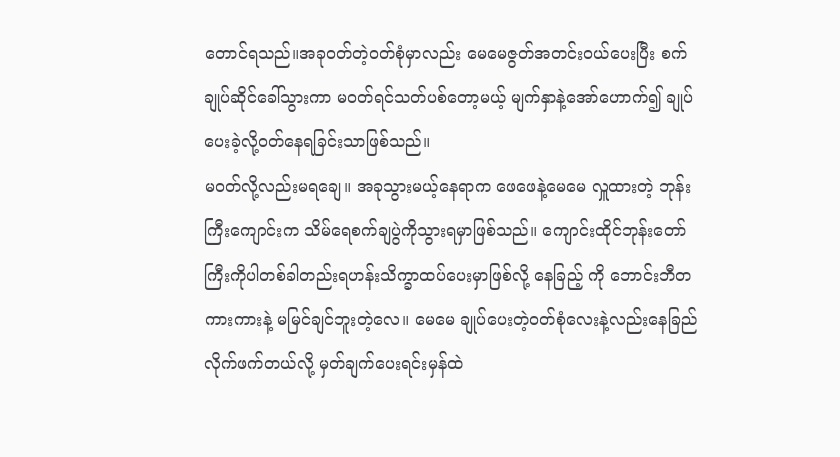တောင်ရသည်။အခု၀တ်တဲ့၀တ်စုံမှာလည်း မေမေဇွတ်အတင်း၀ယ်ပေးပြီး စက်ချုပ်ဆိုင်ခေါ်သွားကာ မ၀တ်ရင်သတ်ပစ်တော့မယ့် မျက်နှာနဲ့အော်ဟောက်၍ ချုပ်ပေးခဲ့လို့၀တ်နေရခြင်းသာဖြစ်သည်။
မ၀တ်လို့လည်းမရချေ။ အခုသွားမယ့်နေရာက ဖေဖေနဲ့မေမေ လှူထားတဲ့ ဘုန်းကြီးကျောင်းက သိမ်ရေစက်ချပွဲကိုသွားရမှာဖြစ်သည်။ ကျောင်းထိုင်ဘုန်းတော်ကြီးကိုပါတစ်ခါတည်းရဟန်းသိက္ခာထပ်ပေးမှာဖြစ်လို့ နေခြည့် ကို ဘောင်းဘီတကားကားနဲ့ မမြင်ချင်ဘူးတဲ့လေ။ မေမေ ချုပ်ပေးတဲ့၀တ်စုံလေးနဲ့လည်းနေခြည် လိုက်ဖက်တယ်လို့ မှတ်ချက်ပေးရင်းမှန်ထဲ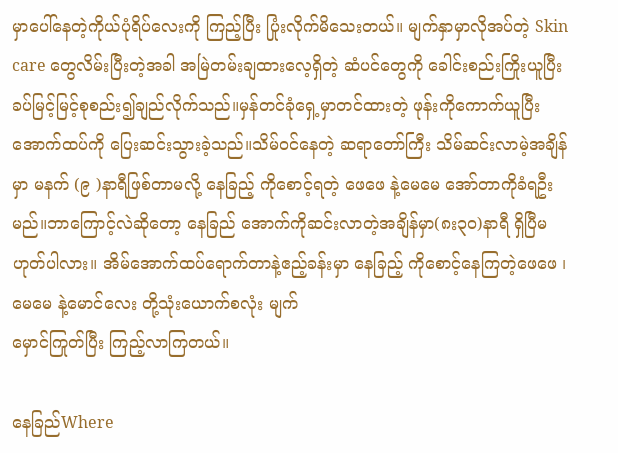မှာပေါ်နေတဲ့ကိုယ်ပုံရိပ်လေးကို ကြည့်ပြီး ပြုံးလိုက်မိသေးတယ်။ မျက်နှာမှာလိုအပ်တဲ့ Skin care တွေလိမ်းပြီးတဲ့အခါ အမြဲတမ်းချထားလေ့ရှိတဲ့ ဆံပင်တွေကို ခေါင်းစည်းကြိုးယူပြီး ခပ်မြင့်မြင့်စုစည်း၍ချည်လိုက်သည်။မှန်တင်ခုံရှေ့မှာတင်ထားတဲ့ ဖုန်းကိုကောက်ယူပြီး အောက်ထပ်ကို ပြေးဆင်းသွားခဲ့သည်။သိမ်၀င်နေတဲ့ ဆရာတော်ကြီး သိမ်ဆင်းလာမဲ့အချိန်မှာ မနက် (၉ )နာရီဖြစ်တာမလို့ နေခြည့် ကိုစောင့်ရတဲ့ ဖေဖေ နဲ့မေမေ အော်တာကိုခံရဦးမည်။ဘာကြောင့်လဲဆိုတော့ နေခြည် အောက်ကိုဆင်းလာတဲ့အချိန်မှာ(၈း၃၀)နာရီ ရှိပြီမဟုတ်ပါလား။ အိမ်အောက်ထပ်ရောက်တာနဲ့ဧည့်ခန်းမှာ နေခြည့် ကိုစောင့်နေကြတဲ့ဖေဖေ ၊မေမေ နဲ့မောင်လေး တို့သုံးယောက်စလုံး မျက်
မှောင်ကြုတ်ပြီး ကြည့်လာကြတယ်။

နေခြည်Where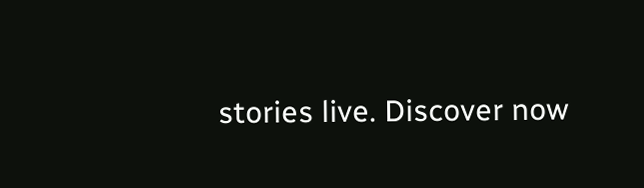stories live. Discover now